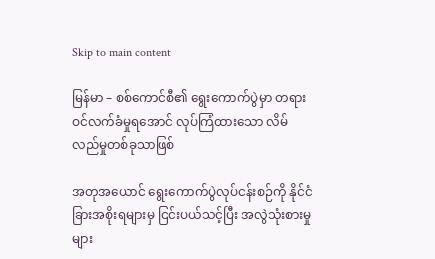Skip to main content

မြန်မာ – စစ်ကောင်စီ၏ ရွေးကောက်ပွဲမှာ တရားဝင်လက်ခံမှုရအောင် လုပ်ကြံထားသော လိမ်လည်မှုတစ်ခုသာဖြစ်

အတုအယောင် ရွေးကောက်ပွဲလုပ်ငန်းစဉ်ကို နိုင်ငံခြားအစိုးရများမှ ငြင်းပယ်သင့်ပြီး အလွဲသုံးစားမှုများ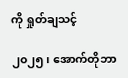ကို ရှုတ်ချသင့်

၂၀၂၅၊ အောက်တိုဘာ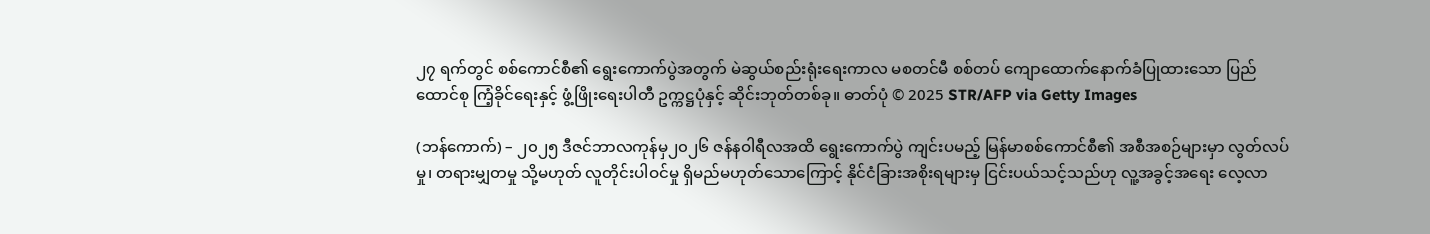၂၇ ရက်တွင် စစ်ကောင်စီ၏ ရွေးကောက်ပွဲအတွက် မဲဆွယ်စည်းရုံးရေးကာလ မစတင်မီ စစ်တပ် ကျောထောက်နောက်ခံပြုထားသော ပြည်ထောင်စု ကြံ့ခိုင်ရေးနှင့် ဖွံ့ဖြိုးရေးပါတီ ဥက္ကဋ္ဌပုံနှင့် ဆိုင်းဘုတ်တစ်ခု။ ဓာတ်ပုံ © 2025 STR/AFP via Getty Images

(ဘန်ကောက်) – ၂၀၂၅ ဒီဇင်ဘာလကုန်မှ၂၀၂၆ ဇန်နဝါရီလအထိ ရွေးကောက်ပွဲ ကျင်းပမည့် မြန်မာစစ်ကောင်စီ၏ အစီအစဉ်များမှာ လွတ်လပ်မှု၊ တရားမျှတမှု သို့မဟုတ် လူတိုင်းပါဝင်မှု ရှိမည်မဟုတ်သောကြောင့် နိုင်ငံခြားအစိုးရများမှ ငြင်းပယ်သင့်သည်ဟု လူ့အခွင့်အရေး လေ့လာ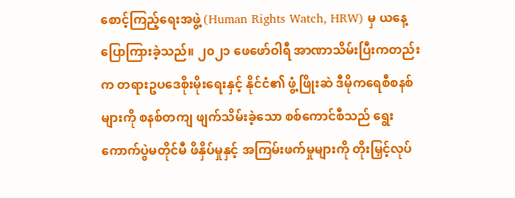စောင့်ကြည့်ရေးအဖွဲ့ (Human Rights Watch, HRW) မှ ယနေ့ ပြောကြားခဲ့သည်။ ၂၀၂၁ ဖေဖော်ဝါရီ အာဏာသိမ်းပြီးကတည်းက တရားဥပဒေစိုးမိုးရေးနှင့် နိုင်ငံ၏ ဖွံ့ဖြိုးဆဲ ဒီမိုကရေစီစနစ်များကို စနစ်တကျ ဖျက်သိမ်းခဲ့သော စစ်ကောင်စီသည် ရွေးကောက်ပွဲမတိုင်မီ ဖိနှိပ်မှုနှင့် အကြမ်းဖက်မှုများကို တိုးမြှင့်လုပ်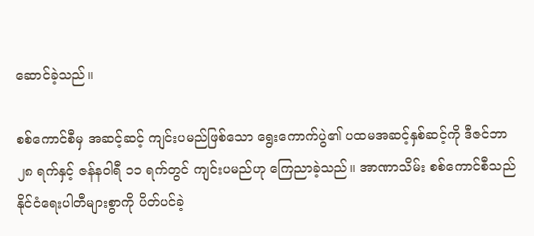ဆောင်ခဲ့သည်။

စစ်ကောင်စီမှ အဆင့်ဆင့် ကျင်းပမည်ဖြစ်သော ရွေးကောက်ပွဲ၏ ပထမအဆင့်နှစ်ဆင့်ကို ဒီဇင်ဘာ ၂၈ ရက်နှင့် ဇန်နဝါရီ ၁၁ ရက်တွင် ကျင်းပမည်ဟု ကြေညာခဲ့သည်။ အာဏာသိမ်း စစ်ကောင်စီသည် နိုင်ငံရေးပါတီများစွာကို ပိတ်ပင်ခဲ့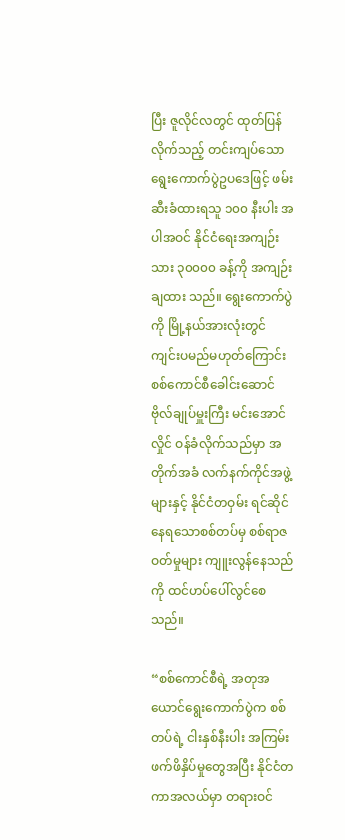ပြီး ဇူလိုင်လတွင် ထုတ်ပြန်လိုက်သည့် တင်းကျပ်သော ရွေးကောက်ပွဲဥပဒေဖြင့် ဖမ်းဆီးခံထားရသူ ၁၀၀ နီးပါး အပါအဝင် နိုင်ငံရေးအကျဉ်းသား ၃၀၀၀၀ ခန့်ကို အကျဉ်းချထား သည်။ ရွေးကောက်ပွဲကို မြို့နယ်အားလုံးတွင် ကျင်းပမည်မဟုတ်ကြောင်း စစ်ကောင်စီခေါင်းဆောင် ဗိုလ်ချုပ်မှူးကြီး မင်းအောင်လှိုင် ဝန်ခံလိုက်သည်မှာ အတိုက်အခံ လက်နက်ကိုင်အဖွဲ့များနှင့် နိုင်ငံတဝှမ်း ရင်ဆိုင်နေရသောစစ်တပ်မှ စစ်ရာဇဝတ်မှုများ ကျူးလွန်နေသည်ကို ထင်ဟပ်ပေါ်လွင်စေသည်။

“စစ်ကောင်စီရဲ့ အတုအယောင်ရွေးကောက်ပွဲက စစ်တပ်ရဲ့ ငါးနှစ်နီးပါး အကြမ်းဖက်ဖိနှိပ်မှုတွေအပြီး နိုင်ငံတကာအလယ်မှာ တရားဝင်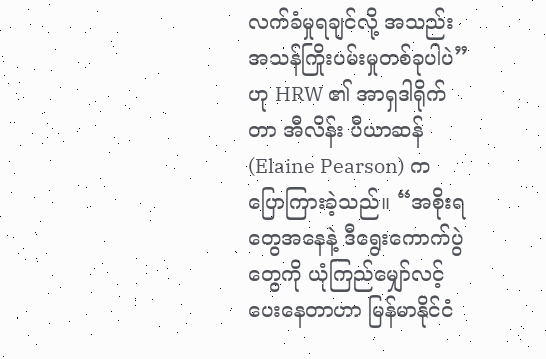လက်ခံမှုရချင်လို့ အသည်းအသန်ကြိုးပမ်းမှုတစ်ခုပါပဲ” ဟု HRW ၏ အာရှဒါရိုက်တာ အီလိန်း ပီယာဆန် (Elaine Pearson) က ပြောကြားခဲ့သည်။ “အစိုးရတွေအနေနဲ့ ဒီရွေးကောက်ပွဲတွေကို ယုံကြည်မျှော်လင့်ပေးနေတာဟာ မြန်မာနိုင်ငံ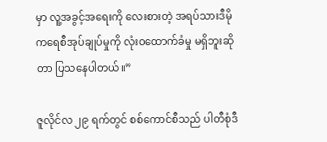မှာ လူ့အခွင့်အရေးကို လေးစားတဲ့ အရပ်သားဒီမိုကရေစီအုပ်ချုပ်မှုကို လုံးဝထောက်ခံမှု မရှိဘူးဆိုတာ ပြသနေပါတယ်။”

ဇူလိုင်လ ၂၉ ရက်တွင် စစ်ကောင်စီသည် ပါတီစုံဒီ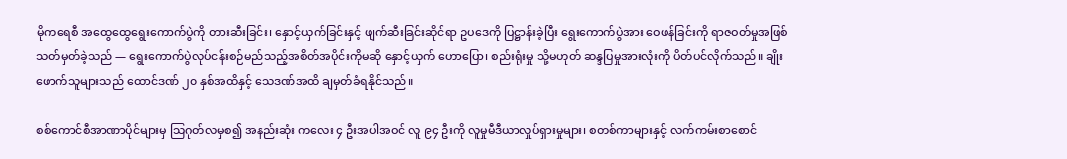မိုကရေစီ အထွေထွေရွေးကောက်ပွဲကို တားဆီးခြင်း၊ နှောင့်ယှက်ခြင်းနှင့် ဖျက်ဆီးခြင်းဆိုင်ရာ ဥပဒေကို ပြဋ္ဌာန်းခဲ့ပြီး ရွေးကောက်ပွဲအား ဝေဖန်ခြင်းကို ရာဇဝတ်မှုအဖြစ် သတ်မှတ်ခဲ့သည် — ရွေးကောက်ပွဲလုပ်ငန်းစဉ်မည်သည့်အစိတ်အပိုင်းကိုမဆို နှောင့်ယှက် ဟောပြော၊ စည်းရုံးမှု သို့မဟုတ် ဆန္ဒပြမှုအားလုံးကို ပိတ်ပင်လိုက်သည်။ ချိုးဖောက်သူများသည် ထောင်ဒဏ် ၂၀ နှစ်အထိနှင့် သေဒဏ်အထိ ချမှတ်ခံရနိုင်သည်။

စစ်ကောင်စီအာဏာပိုင်များမှ သြဂုတ်လမှစ၍ အနည်းဆုံး ကလေး ၄ ဦးအပါအဝင် လူ ၉၄ ဦးကို လူမှုမီဒီယာလှုပ်ရှားမှုများ၊ စတစ်ကာများနှင့် လက်ကမ်းစာစောင်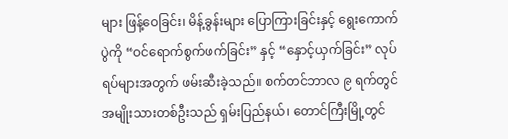များ ဖြန့်ဝေခြင်း၊ မိန့်ခွန်းများ ပြောကြားခြင်းနှင့် ရွေးကောက်ပွဲကို “ဝင်ရောက်စွက်ဖက်ခြင်း” နှင့် “နှောင့်ယှက်ခြင်း” လုပ်ရပ်များအတွက် ဖမ်းဆီးခဲ့သည်။ စက်တင်ဘာလ ၉ ရက်တွင် အမျိုးသားတစ်ဦးသည် ရှမ်းပြည်နယ်၊ တောင်ကြီးမြို့တွင်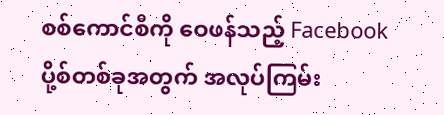စစ်ကောင်စီကို ဝေဖန်သည့် Facebook ပို့စ်တစ်ခုအတွက် အလုပ်ကြမ်း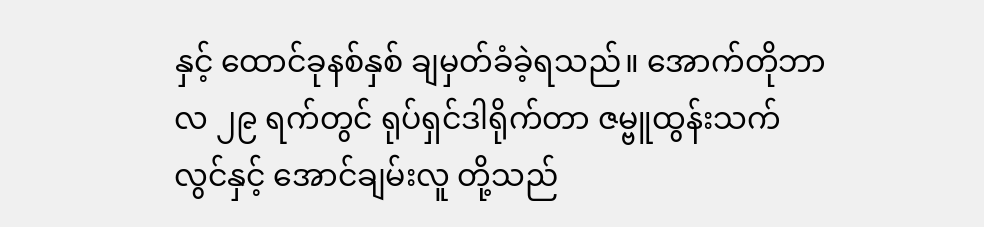နှင့် ထောင်ခုနစ်နှစ် ချမှတ်ခံခဲ့ရသည်။ အောက်တိုဘာလ ၂၉ ရက်တွင် ရုပ်ရှင်ဒါရိုက်တာ ဇမ္ဗူထွန်းသက်လွင်နှင့် အောင်ချမ်းလူ တို့သည်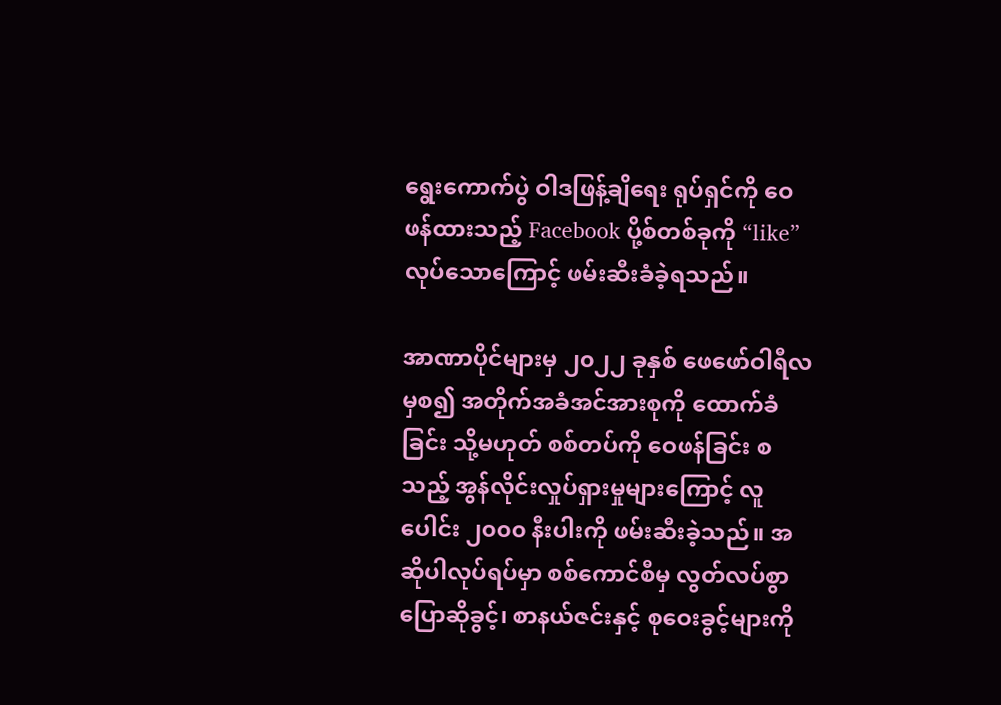ရွေးကောက်ပွဲ ဝါဒဖြန့်ချိရေး ရုပ်ရှင်ကို ဝေဖန်ထားသည့် Facebook ပို့စ်တစ်ခုကို “like” လုပ်သောကြောင့် ဖမ်းဆီးခံခဲ့ရသည်။

အာဏာပိုင်များမှ ၂၀၂၂ ခုနှစ် ဖေဖော်ဝါရီလမှစ၍ အတိုက်အခံအင်အားစုကို ထောက်ခံခြင်း သို့မဟုတ် စစ်တပ်ကို ဝေဖန်ခြင်း စသည့် အွန်လိုင်းလှုပ်ရှားမှုများကြောင့် လူပေါင်း ၂၀၀၀ နီးပါးကို ဖမ်းဆီးခဲ့သည်။ အဆိုပါလုပ်ရပ်မှာ စစ်ကောင်စီမှ လွတ်လပ်စွာ ပြောဆိုခွင့်၊ စာနယ်ဇင်းနှင့် စုဝေးခွင့်များကို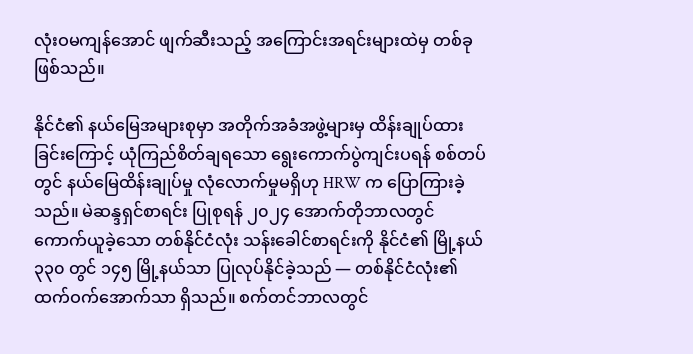လုံးဝမကျန်အောင် ဖျက်ဆီးသည့် အကြောင်းအရင်းများထဲမှ တစ်ခု ဖြစ်သည်။

နိုင်ငံ၏ နယ်မြေအများစုမှာ အတိုက်အခံအဖွဲ့များမှ ထိန်းချုပ်ထားခြင်းကြောင့် ယုံကြည်စိတ်ချရသော ရွေးကောက်ပွဲကျင်းပရန် စစ်တပ်တွင် နယ်မြေထိန်းချုပ်မှု လုံလောက်မှုမရှိဟု HRW က ပြောကြားခဲ့သည်။ မဲဆန္ဒရှင်စာရင်း ပြုစုရန် ၂၀၂၄ အောက်တိုဘာလတွင် ကောက်ယူခဲ့သော တစ်နိုင်ငံလုံး သန်းခေါင်စာရင်းကို နိုင်ငံ၏ မြို့နယ် ၃၃၀ တွင် ၁၄၅ မြို့နယ်သာ ပြုလုပ်နိုင်ခဲ့သည် — တစ်နိုင်ငံလုံး၏ ထက်ဝက်အောက်သာ ရှိသည်။ စက်တင်ဘာလတွင်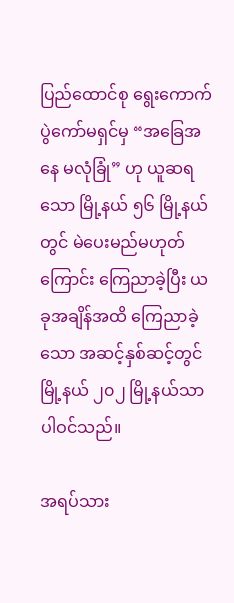ပြည်ထောင်စု ရွေးကောက်ပွဲကော်မရှင်မှ “အခြေအနေ မလုံခြုံ” ဟု ယူဆရသော မြို့နယ် ၅၆ မြို့နယ်တွင် မဲပေးမည်မဟုတ်ကြောင်း ကြေညာခဲ့ပြီး ယခုအချိန်အထိ ကြေညာခဲ့သော အဆင့်နှစ်ဆင့်တွင် မြို့နယ် ၂၀၂ မြို့နယ်သာ ပါဝင်သည်။

အရပ်သား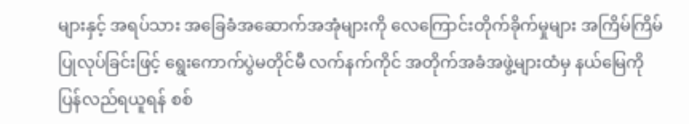များနှင့် အရပ်သား အခြေခံအဆောက်အအုံများကို လေကြောင်းတိုက်ခိုက်မှုများ အကြိမ်ကြိမ် ပြုလုပ်ခြင်းဖြင့် ရွေးကောက်ပွဲမတိုင်မီ လက်နက်ကိုင် အတိုက်အခံအဖွဲ့များထံမှ နယ်မြေကို ပြန်လည်ရယူရန် စစ်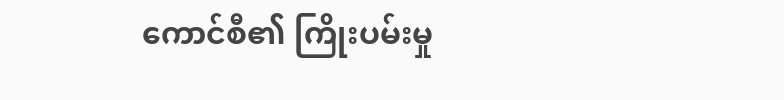ကောင်စီ၏ ကြိုးပမ်းမှု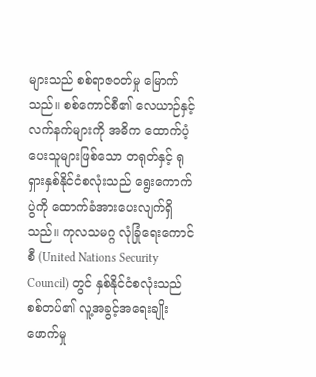များသည် စစ်ရာဇဝတ်မှု မြောက်သည်။ စစ်ကောင်စီ၏ လေယာဉ်နှင့် လက်နက်များကို အဓိက ထောက်ပံ့ပေးသူများဖြစ်သော တရုတ်နှင့် ရုရှားနှစ်နိုင်ငံစလုံးသည် ရွေးကောက်ပွဲကို ထောက်ခံအားပေးလျက်ရှိသည်။ ကုလသမဂ္ဂ လုံခြုံရေးကောင်စီ (United Nations Security Council) တွင် နှစ်နိုင်ငံစလုံးသည် စစ်တပ်၏ လူ့အခွင့်အရေးချိုးဖောက်မှု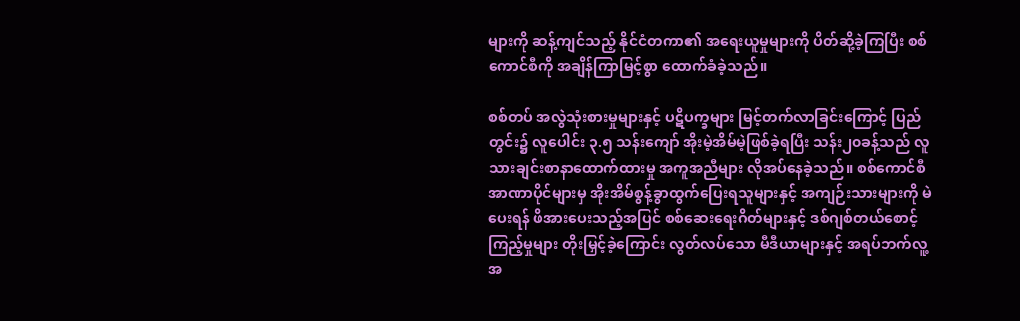များကို ဆန့်ကျင်သည့် နိုင်ငံတကာ၏ အရေးယူမှုများကို ပိတ်ဆို့ခဲ့ကြပြီး စစ်ကောင်စီကို အချိန်ကြာမြင့်စွာ ထောက်ခံခဲ့သည်။

စစ်တပ် အလွဲသုံးစားမှုများနှင့် ပဋိပက္ခများ မြင့်တက်လာခြင်းကြောင့် ပြည်တွင်း၌ လူပေါင်း ၃.၅ သန်းကျော် အိုးမဲ့အိမ်မဲ့ဖြစ်ခဲ့ရပြီး သန်း၂၀ခန့်သည် လူသားချင်းစာနာထောက်ထားမှု အကူအညီများ လိုအပ်နေခဲ့သည်။ စစ်ကောင်စီအာဏာပိုင်များမှ အိုးအိမ်စွန့်ခွာထွက်ပြေးရသူများနှင့် အကျဉ်းသားများကို မဲပေးရန် ဖိအားပေးသည့်အပြင် စစ်ဆေးရေးဂိတ်များနှင့် ဒစ်ဂျစ်တယ်စောင့်ကြည့်မှုများ တိုးမြှင့်ခဲ့ကြောင်း လွတ်လပ်သော မီဒီယာများနှင့် အရပ်ဘက်လူ့အ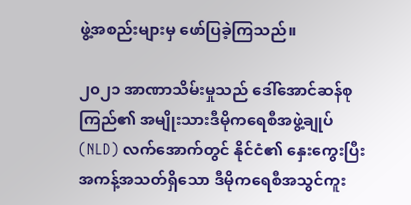ဖွဲ့အစည်းများမှ ဖော်ပြခဲ့ကြသည်။

၂၀၂၁ အာဏာသိမ်းမှုသည် ဒေါ်အောင်ဆန်စုကြည်၏ အမျိုးသားဒီမိုကရေစီအဖွဲ့ချုပ် (NLD) လက်အောက်တွင် နိုင်ငံ၏ နှေးကွေးပြီး အကန့်အသတ်ရှိသော ဒီမိုကရေစီအသွင်ကူး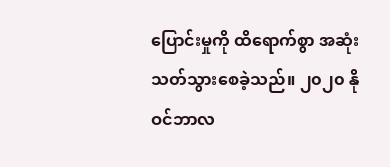ပြောင်းမှုကို ထိရောက်စွာ အဆုံးသတ်သွားစေခဲ့သည်။ ၂၀၂၀ နိုဝင်ဘာလ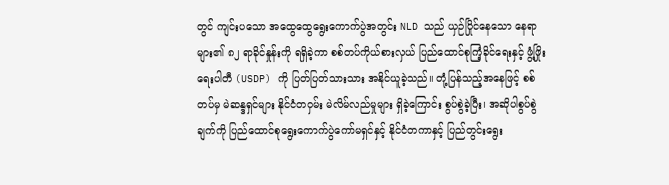တွင် ကျင်းပသော အထွေထွေရွေးကောက်ပွဲအတွင်း NLD သည် ယှဉ်ပြိုင်နေသော နေရာများ၏ ၈၂ ရာခိုင်နှုန်းကို ရရှိခဲ့ကာ စစ်တပ်ကိုယ်စားလှယ် ပြည်ထောင်စုကြံ့ခိုင်ရေးနှင့် ဖွံ့ဖြိုးရေးပါတီ (USDP) ကို ပြတ်ပြတ်သားသား အနိုင်ယူခဲ့သည်။ တုံ့ပြန်သည့်အနေဖြင့် စစ်တပ်မှ မဲဆန္ဒရှင်များ နိုင်ငံတဝှမ်း မဲလိမ်လည်မှုများ ရှိခဲ့ကြောင်း စွပ်စွဲခဲ့ပြီး၊ အဆိုပါစွပ်စွဲချက်ကို ပြည်ထောင်စုရွေးကောက်ပွဲကော်မရှင်နှင့် နိုင်ငံတကာနှင့် ပြည်တွင်းရွေး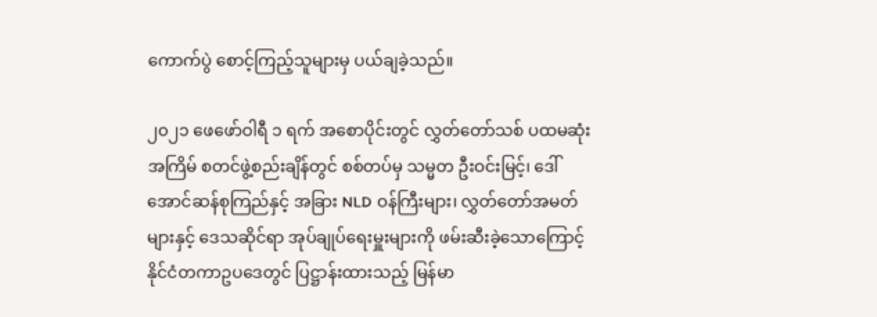ကောက်ပွဲ စောင့်ကြည့်သူများမှ ပယ်ချခဲ့သည်။

၂၀၂၁ ဖေဖော်ဝါရီ ၁ ရက် အစောပိုင်းတွင် လွှတ်တော်သစ် ပထမဆုံးအကြိမ် စတင်ဖွဲ့စည်းချိန်တွင် စစ်တပ်မှ သမ္မတ ဦးဝင်းမြင့်၊ ဒေါ်အောင်ဆန်စုကြည်နှင့် အခြား NLD ဝန်ကြီးများ၊ လွှတ်တော်အမတ်များနှင့် ဒေသဆိုင်ရာ အုပ်ချုပ်ရေးမှူးများကို ဖမ်းဆီးခဲ့သောကြောင့် နိုင်ငံတကာဥပဒေတွင် ပြဋ္ဌာန်းထားသည့် မြန်မာ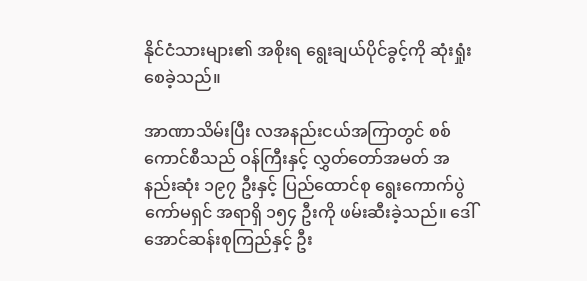နိုင်ငံသားများ၏ အစိုးရ ရွေးချယ်ပိုင်ခွင့်ကို ဆုံးရှုံးစေခဲ့သည်။

အာဏာသိမ်းပြီး လအနည်းငယ်အကြာတွင် စစ်ကောင်စီသည် ဝန်ကြီးနှင့် လွှတ်တော်အမတ် အနည်းဆုံး ၁၉၇ ဦးနှင့် ပြည်ထောင်စု ရွေးကောက်ပွဲကော်မရှင် အရာရှိ ၁၅၄ ဦးကို ဖမ်းဆီးခဲ့သည်။ ဒေါ်အောင်ဆန်းစုကြည်နှင့် ဦး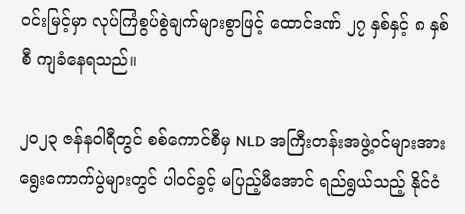ဝင်းမြင့်မှာ လုပ်ကြံစွပ်စွဲချက်များစွာဖြင့် ထောင်ဒဏ် ၂၇ နှစ်နှင့် ၈ နှစ်စီ ကျခံနေရသည်။

၂၀၂၃ ဇန်နဝါရီတွင် စစ်ကောင်စီမှ NLD အကြီးတန်းအဖွဲ့ဝင်များအား ရွေးကောက်ပွဲများတွင် ပါဝင်ခွင့် မပြည့်မီအောင် ရည်ရွယ်သည့် နိုင်ငံ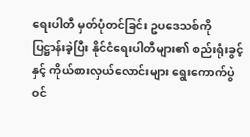ရေးပါတီ မှတ်ပုံတင်ခြင်း ဥပဒေသစ်ကို ပြဋ္ဌာန်းခဲ့ပြီး နိုင်ငံရေးပါတီများ၏ စည်းရုံးခွင့်နှင့် ကိုယ်စားလှယ်လောင်းများ ရွေးကောက်ပွဲဝင်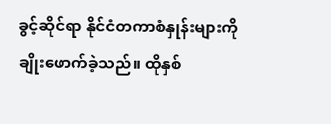ခွင့်ဆိုင်ရာ နိုင်ငံတကာစံနှုန်းများကို ချိုးဖောက်ခဲ့သည်။ ထိုနှစ်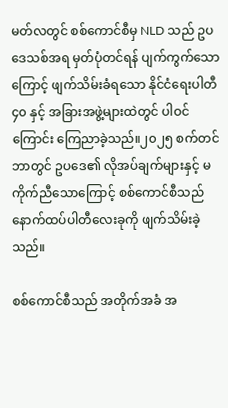မတ်လတွင် စစ်ကောင်စီမှ NLD သည် ဥပဒေသစ်အရ မှတ်ပုံတင်ရန် ပျက်ကွက်သောကြောင့် ဖျက်သိမ်းခံရသော နိုင်ငံရေးပါတီ ၄၀ နှင့် အခြားအဖွဲ့များထဲတွင် ပါဝင်ကြောင်း ကြေညာခဲ့သည်။၂၀၂၅ စက်တင်ဘာတွင် ဥပဒေ၏ လိုအပ်ချက်များနှင့် မကိုက်ညီသောကြောင့် စစ်ကောင်စီသည် နောက်ထပ်ပါတီလေးခုကို ဖျက်သိမ်းခဲ့သည်။

စစ်ကောင်စီသည် အတိုက်အခံ အ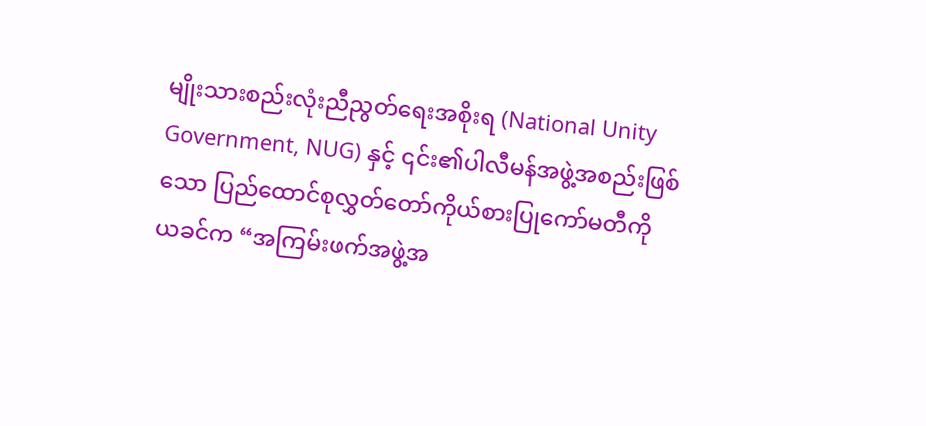မျိုးသားစည်းလုံးညီညွတ်ရေးအစိုးရ (National Unity Government, NUG) နှင့် ၎င်း၏ပါလီမန်အဖွဲ့အစည်းဖြစ်သော ပြည်ထောင်စုလွှတ်တော်ကိုယ်စားပြုကော်မတီကို ယခင်က “အကြမ်းဖက်အဖွဲ့အ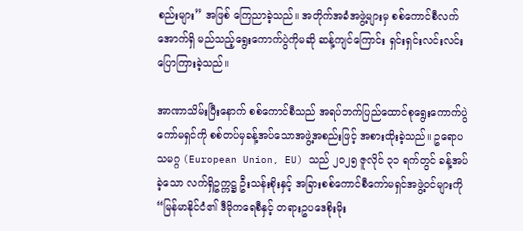စည်းများ” အဖြစ် ကြေညာခဲ့သည်။ အတိုက်အခံအဖွဲ့များမှ စစ်ကောင်စီလက်အောက်ရှိ မည်သည့်ရွေးကောက်ပွဲကိုမဆို ဆန့်ကျင်ကြောင်း ရှင်းရှင်းလင်းလင်း ပြောကြားခဲ့သည်။

အာဏာသိမ်းပြီးနောက် စစ်ကောင်စီသည် အရပ်ဘက်ပြည်ထောင်စုရွေးကောက်ပွဲကော်မရှင်ကို စစ်တပ်မှခန့်အပ်သောအဖွဲ့အစည်းဖြင့် အစားထိုးခဲ့သည်။ ဥရောပသမဂ္ဂ (European Union, EU) သည် ၂၀၂၅ ဇူလိုင် ၃၁ ရက်တွင် ခန့်အပ်ခဲ့သော လက်ရှိဥက္ကဋ္ဌ ဦးသန်းစိုးနှင့် အခြားစစ်ကောင်စီကော်မရှင်အဖွဲ့ဝင်များကို “မြန်မာနိုင်ငံ၏ ဒီမိုကရေစီနှင့် တရားဥပဒေစိုးမိုး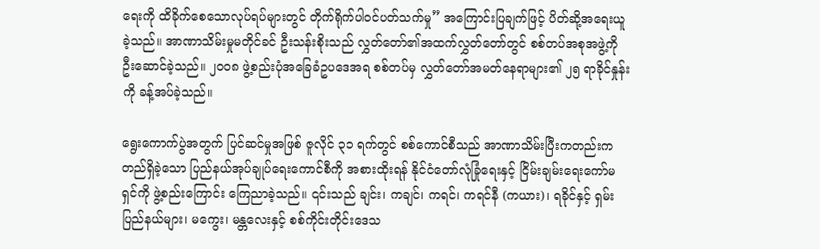ရေးကို ထိခိုက်စေသောလုပ်ရပ်များတွင် တိုက်ရိုက်ပါဝင်ပတ်သက်မှု” အကြောင်းပြချက်ဖြင့် ပိတ်ဆို့အရေးယူခဲ့သည်။ အာဏာသိမ်းမှုမတိုင်ခင် ဦးသန်းစိုးသည် လွှတ်တော်၏အထက်လွှတ်တော်တွင် စစ်တပ်အစုအဖွဲ့ကို ဦးဆောင်ခဲ့သည်။ ၂၀၀၈ ဖွဲ့စည်းပုံအခြေခံဥပဒေအရ စစ်တပ်မှ လွှတ်တော်အမတ်နေရာများ၏ ၂၅ ရာခိုင်နှုန်းကို ခန့်အပ်ခဲ့သည်။

ရွေးကောက်ပွဲအတွက် ပြင်ဆင်မှုအဖြစ် ဇူလိုင် ၃၁ ရက်တွင် စစ်ကောင်စီသည် အာဏာသိမ်းပြီးကတည်းက တည်ရှိခဲ့သော ပြည်နယ်အုပ်ချုပ်ရေးကောင်စီကို အစားထိုးရန် နိုင်ငံတော်လုံခြုံရေးနှင့် ငြိမ်းချမ်းရေးကော်မရှင်ကို ဖွဲ့စည်းကြောင်း ကြေညာခဲ့သည်။ ၎င်းသည် ချင်း၊ ကချင်၊ ကရင်၊ ကရင်နီ (ကယား)၊ ရခိုင်နှင့် ရှမ်းပြည်နယ်များ၊ မကွေး၊ မန္တလေးနှင့် စစ်ကိုင်းတိုင်းဒေသ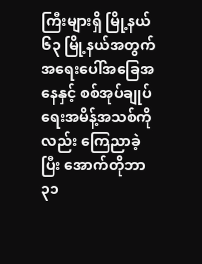ကြီးများရှိ မြို့နယ် ၆၃ မြို့နယ်အတွက် အရေးပေါ်အခြေအနေနှင့် စစ်အုပ်ချုပ်ရေးအမိန့်အသစ်ကိုလည်း ကြေညာခဲ့ပြီး အောက်တိုဘာ ၃၁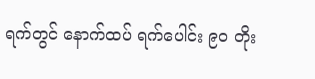ရက်တွင် နောက်ထပ် ရက်ပေါင်း ၉၀ တိုး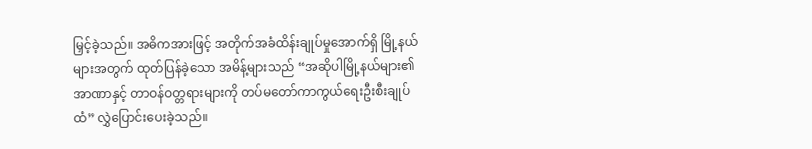မြှင့်ခဲ့သည်။ အဓိကအားဖြင့် အတိုက်အခံထိန်းချုပ်မှုအောက်ရှိ မြို့နယ်များအတွက် ထုတ်ပြန်ခဲ့သော အမိန့်များသည် “အဆိုပါမြို့နယ်များ၏ အာဏာနှင့် တာဝန်ဝတ္တရားများကို တပ်မတော်ကာကွယ်ရေးဦးစီးချုပ်ထံ” လွှဲပြောင်းပေးခဲ့သည်။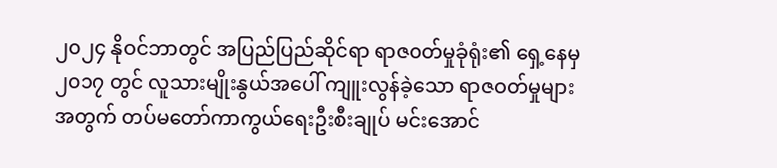၂၀၂၄ နိုဝင်ဘာတွင် အပြည်ပြည်ဆိုင်ရာ ရာဇ၀တ်မှုခုံရုံး၏ ရှေ့နေမှ ၂၀၁၇ တွင် လူသားမျိုးနွယ်အပေါ် ကျူးလွန်ခဲ့သော ရာဇဝတ်မှုများအတွက် တပ်မတော်ကာကွယ်ရေးဦးစီးချုပ် မင်းအောင်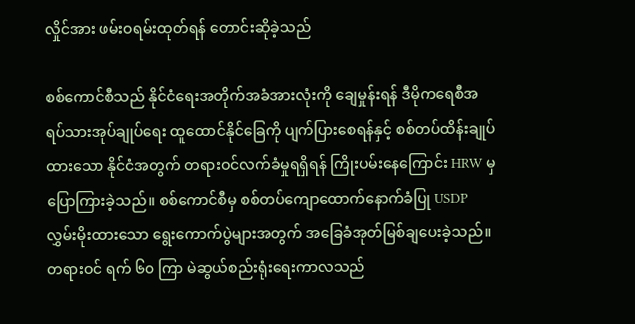လှိုင်အား ဖမ်းဝရမ်းထုတ်ရန် တောင်းဆိုခဲ့သည်

စစ်ကောင်စီသည် နိုင်ငံရေးအတိုက်အခံအားလုံးကို ချေမှုန်းရန် ဒီမိုကရေစီအရပ်သားအုပ်ချုပ်ရေး ထူထောင်နိုင်ခြေကို ပျက်ပြားစေရန်နှင့် စစ်တပ်ထိန်းချုပ်ထားသော နိုင်ငံအတွက် တရားဝင်လက်ခံမှုရရှိရန် ကြိုးပမ်းနေကြောင်း HRW မှ ပြောကြားခဲ့သည်။ စစ်ကောင်စီမှ စစ်တပ်ကျောထောက်နောက်ခံပြု USDP လွှမ်းမိုးထားသော ရွေးကောက်ပွဲများအတွက် အခြေခံအုတ်မြစ်ချပေးခဲ့သည်။ တရားဝင် ရက် ၆၀ ကြာ မဲဆွယ်စည်းရုံးရေးကာလသည်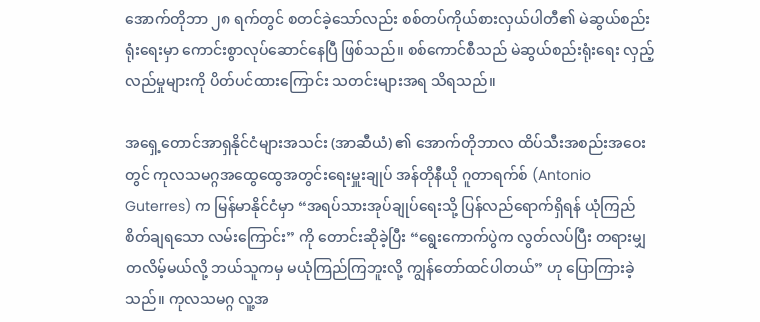အောက်တိုဘာ ၂၈ ရက်တွင် စတင်ခဲ့သော်လည်း စစ်တပ်ကိုယ်စားလှယ်ပါတီ၏ မဲဆွယ်စည်းရုံးရေးမှာ ကောင်းစွာလုပ်ဆောင်နေပြီ ဖြစ်သည်။ စစ်ကောင်စီသည် မဲဆွယ်စည်းရုံးရေး လှည့်လည်မှုများကို ပိတ်ပင်ထားကြောင်း သတင်းများအရ သိရသည်။

အရှေ့တောင်အာရှနိုင်ငံများအသင်း (အာဆီယံ) ၏ အောက်တိုဘာလ ထိပ်သီးအစည်းအဝေးတွင် ကုလသမဂ္ဂအထွေထွေအတွင်းရေးမှူးချုပ် အန်တိုနီယို ဂူတာရက်စ် (Antonio Guterres) က မြန်မာနိုင်ငံမှာ “အရပ်သားအုပ်ချုပ်ရေးသို့ ပြန်လည်ရောက်ရှိရန် ယုံကြည်စိတ်ချရသော လမ်းကြောင်း” ကို တောင်းဆိုခဲ့ပြီး “ရွေးကောက်ပွဲက လွတ်လပ်ပြီး တရားမျှတလိမ့်မယ်လို့ ဘယ်သူကမှ မယုံကြည်ကြဘူးလို့ ကျွန်တော်ထင်ပါတယ်” ဟု ပြောကြားခဲ့သည်။ ကုလသမဂ္ဂ လူ့အ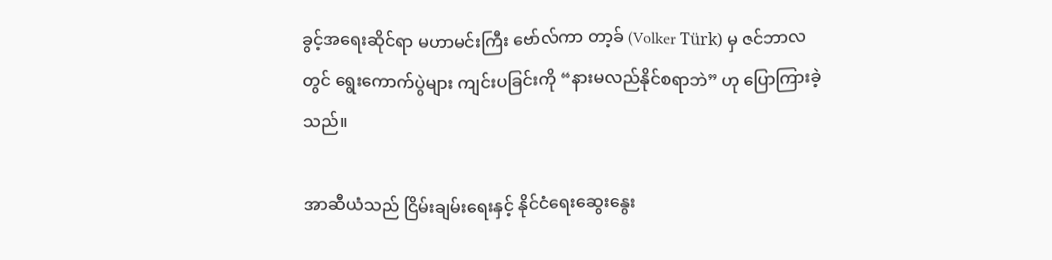ခွင့်အရေးဆိုင်ရာ မဟာမင်းကြီး ဗော်လ်ကာ တာ့ခ် (Volker Türk) မှ ဇင်ဘာလတွင် ရွေးကောက်ပွဲများ ကျင်းပခြင်းကို “နားမလည်နိုင်စရာဘဲ” ဟု ပြောကြားခဲ့သည်။

အာဆီယံသည် ငြိမ်းချမ်းရေးနှင့် နိုင်ငံရေးဆွေးနွေး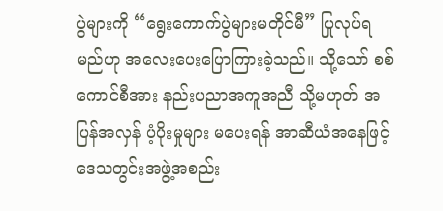ပွဲများကို “ရွေးကောက်ပွဲများမတိုင်မီ” ပြုလုပ်ရမည်ဟု အလေးပေးပြောကြားခဲ့သည်။ သို့သော် စစ်ကောင်စီအား နည်းပညာအကူအညီ သို့မဟုတ် အပြန်အလှန် ပံ့ပိုးမှုများ မပေးရန် အာဆီယံအနေဖြင့် ဒေသတွင်းအဖွဲ့အစည်း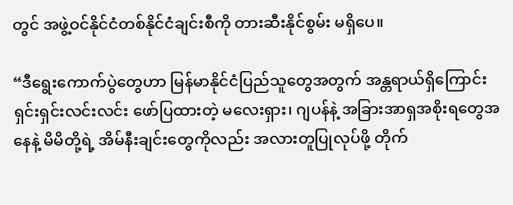တွင် အဖွဲ့ဝင်နိုင်ငံတစ်နိုင်ငံချင်းစီကို တားဆီးနိုင်စွမ်း မရှိပေ။

“ဒီရွေးကောက်ပွဲတွေဟာ မြန်မာနိုင်ငံပြည်သူတွေအတွက် အန္တရာယ်ရှိကြောင်း ရှင်းရှင်းလင်းလင်း ဖော်ပြထားတဲ့ မလေးရှား၊ ဂျပန်နဲ့ အခြားအာရှအစိုးရတွေအနေနဲ့ မိမိတို့ရဲ့ အိမ်နီးချင်းတွေကိုလည်း အလားတူပြုလုပ်ဖို့ တိုက်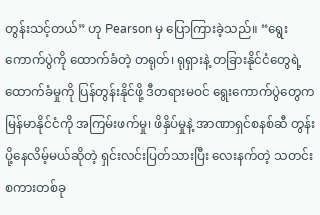တွန်းသင့်တယ်” ဟု Pearson မှ ပြောကြားခဲ့သည်။ “ရွေးကောက်ပွဲကို ထောက်ခံတဲ့ တရုတ်၊ ရုရှားနဲ့ တခြားနိုင်ငံတွေရဲ့ ထောက်ခံမှုကို ပြန်တွန်းနိုင်ဖို့ ဒီတရားမဝင် ရွေးကောက်ပွဲတွေက မြန်မာနိုင်ငံကို အကြမ်းဖက်မှု၊ ဖိနှိပ်မှုနဲ့ အာဏာရှင်စနစ်ဆီ တွန်းပို့နေလိမ့်မယ်ဆိုတဲ့ ရှင်းလင်းပြတ်သားပြီး လေးနက်တဲ့ သတင်းစကားတစ်ခု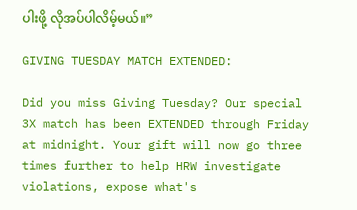ပါးဖို့ လိုအပ်ပါလိမ့်မယ်။”

GIVING TUESDAY MATCH EXTENDED:

Did you miss Giving Tuesday? Our special 3X match has been EXTENDED through Friday at midnight. Your gift will now go three times further to help HRW investigate violations, expose what's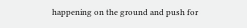happening on the ground and push for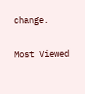change.

Most Viewed